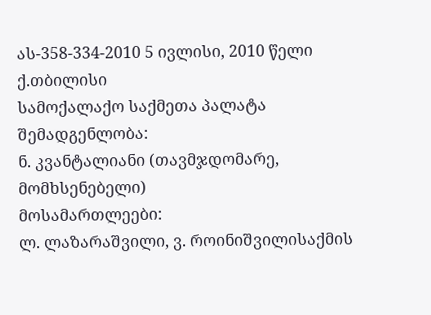ას-358-334-2010 5 ივლისი, 2010 წელი
ქ.თბილისი
სამოქალაქო საქმეთა პალატა
შემადგენლობა:
ნ. კვანტალიანი (თავმჯდომარე, მომხსენებელი)
მოსამართლეები:
ლ. ლაზარაშვილი, ვ. როინიშვილისაქმის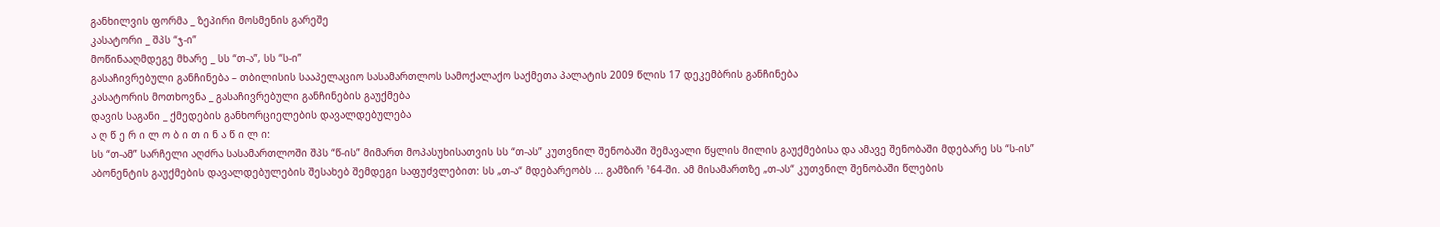განხილვის ფორმა _ ზეპირი მოსმენის გარეშე
კასატორი _ შპს “ჯ-ი”
მოწინააღმდეგე მხარე _ სს “თ-ა”, სს “ს-ი”
გასაჩივრებული განჩინება – თბილისის სააპელაციო სასამართლოს სამოქალაქო საქმეთა პალატის 2009 წლის 17 დეკემბრის განჩინება
კასატორის მოთხოვნა _ გასაჩივრებული განჩინების გაუქმება
დავის საგანი _ ქმედების განხორციელების დავალდებულება
ა ღ წ ე რ ი ლ ო ბ ი თ ი ნ ა წ ი ლ ი:
სს “თ-ამ” სარჩელი აღძრა სასამართლოში შპს “წ-ის” მიმართ მოპასუხისათვის სს “თ-ას” კუთვნილ შენობაში შემავალი წყლის მილის გაუქმებისა და ამავე შენობაში მდებარე სს “ს-ის” აბონენტის გაუქმების დავალდებულების შესახებ შემდეგი საფუძვლებით: სს „თ-ა“ მდებარეობს ... გამზირ ¹64-ში. ამ მისამართზე „თ-ას“ კუთვნილ შენობაში წლების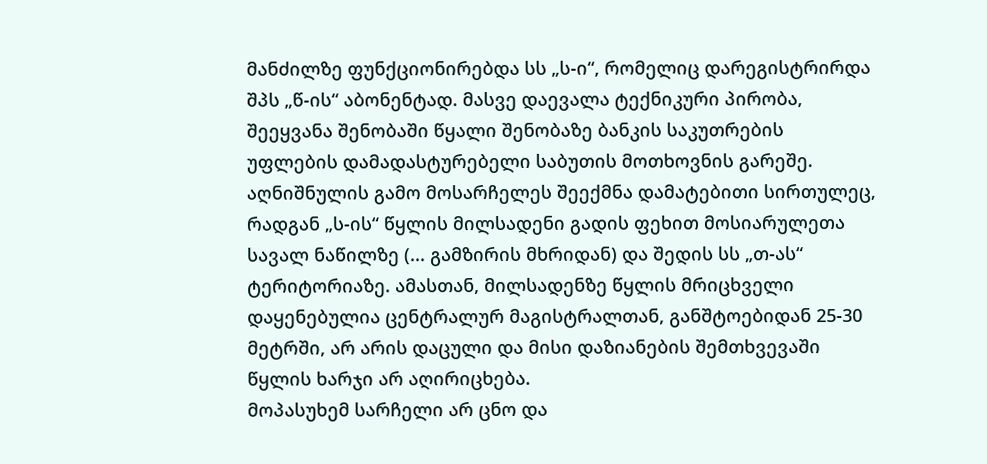მანძილზე ფუნქციონირებდა სს „ს-ი“, რომელიც დარეგისტრირდა შპს „წ-ის“ აბონენტად. მასვე დაევალა ტექნიკური პირობა, შეეყვანა შენობაში წყალი შენობაზე ბანკის საკუთრების უფლების დამადასტურებელი საბუთის მოთხოვნის გარეშე. აღნიშნულის გამო მოსარჩელეს შეექმნა დამატებითი სირთულეც, რადგან „ს-ის“ წყლის მილსადენი გადის ფეხით მოსიარულეთა სავალ ნაწილზე (... გამზირის მხრიდან) და შედის სს „თ-ას“ ტერიტორიაზე. ამასთან, მილსადენზე წყლის მრიცხველი დაყენებულია ცენტრალურ მაგისტრალთან, განშტოებიდან 25-30 მეტრში, არ არის დაცული და მისი დაზიანების შემთხვევაში წყლის ხარჯი არ აღირიცხება.
მოპასუხემ სარჩელი არ ცნო და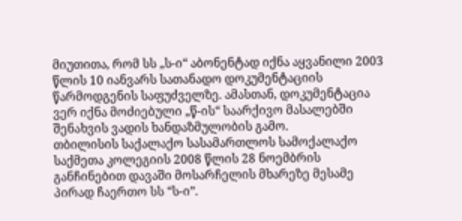მიუთითა, რომ სს „ს-ი“ აბონენტად იქნა აყვანილი 2003 წლის 10 იანვარს სათანადო დოკუმენტაციის წარმოდგენის საფუძველზე. ამასთან, დოკუმენტაცია ვერ იქნა მოძიებული „წ-ის“ საარქივო მასალებში შენახვის ვადის ხანდაზმულობის გამო.
თბილისის საქალაქო სასამართლოს სამოქალაქო საქმეთა კოლეგიის 2008 წლის 28 ნოემბრის განჩინებით დავაში მოსარჩელის მხარეზე მესამე პირად ჩაერთო სს “ს-ი”.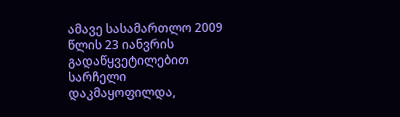ამავე სასამართლო 2009 წლის 23 იანვრის გადაწყვეტილებით სარჩელი დაკმაყოფილდა,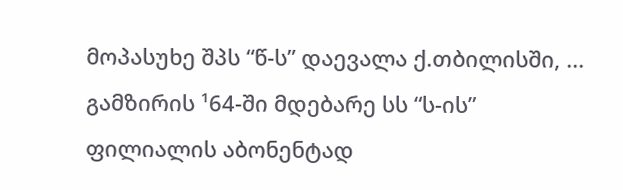მოპასუხე შპს “წ-ს” დაევალა ქ.თბილისში, ... გამზირის ¹64-ში მდებარე სს “ს-ის” ფილიალის აბონენტად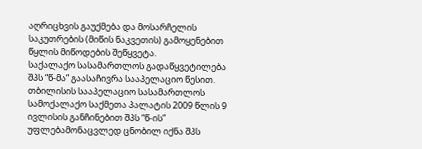აღრიცხვის გაუქმება და მოსარჩელის საკუთრების (მიწის ნაკვეთის) გამოყენებით წყლის მიწოდების შეწყვეტა.
საქალაქო სასამართლოს გადაწყვეტილება შპს “წ-მა” გაასაჩივრა სააპელაციო წესით.
თბილისის სააპელაციო სასამართლოს სამოქალაქო საქმეთა პალატის 2009 წლის 9 ივლისის განჩინებით შპს “წ-ის” უფლებამონაცვლედ ცნობილ იქნა შპს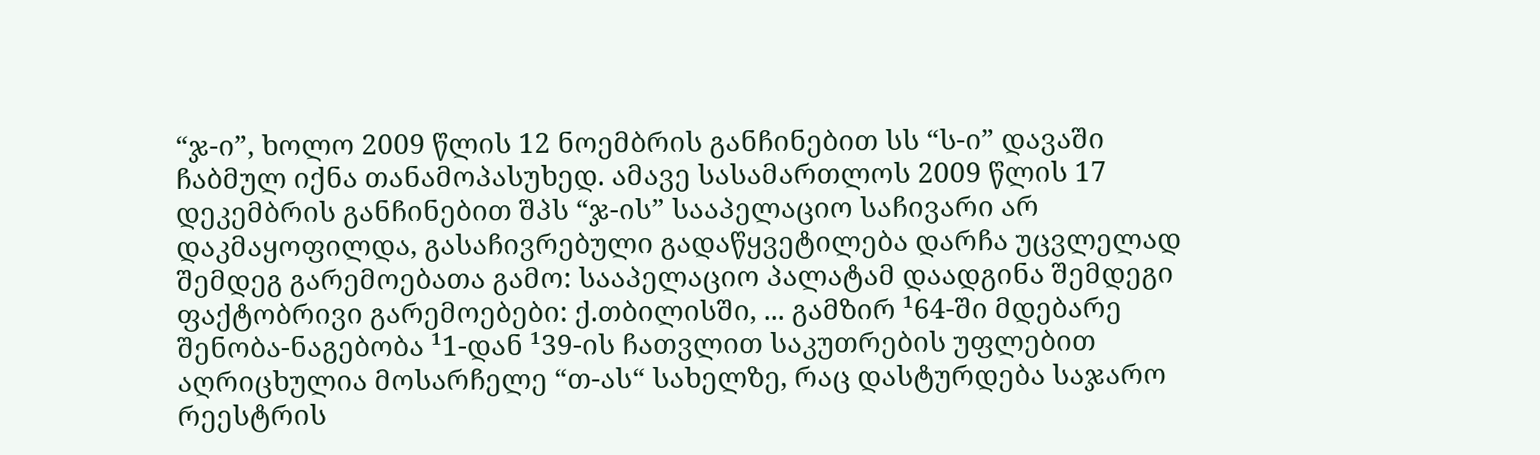“ჯ-ი”, ხოლო 2009 წლის 12 ნოემბრის განჩინებით სს “ს-ი” დავაში ჩაბმულ იქნა თანამოპასუხედ. ამავე სასამართლოს 2009 წლის 17 დეკემბრის განჩინებით შპს “ჯ-ის” სააპელაციო საჩივარი არ დაკმაყოფილდა, გასაჩივრებული გადაწყვეტილება დარჩა უცვლელად შემდეგ გარემოებათა გამო: სააპელაციო პალატამ დაადგინა შემდეგი ფაქტობრივი გარემოებები: ქ.თბილისში, ... გამზირ ¹64-ში მდებარე შენობა-ნაგებობა ¹1-დან ¹39-ის ჩათვლით საკუთრების უფლებით აღრიცხულია მოსარჩელე “თ-ას“ სახელზე, რაც დასტურდება საჯარო რეესტრის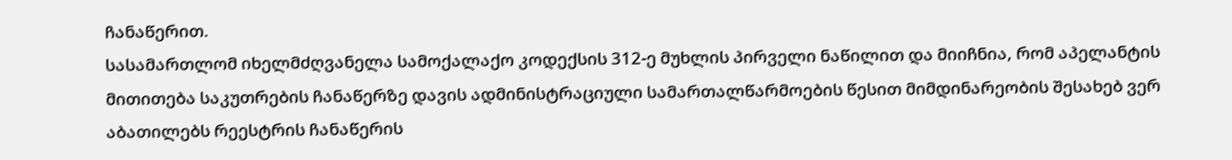ჩანაწერით.
სასამართლომ იხელმძღვანელა სამოქალაქო კოდექსის 312-ე მუხლის პირველი ნაწილით და მიიჩნია, რომ აპელანტის მითითება საკუთრების ჩანაწერზე დავის ადმინისტრაციული სამართალწარმოების წესით მიმდინარეობის შესახებ ვერ აბათილებს რეესტრის ჩანაწერის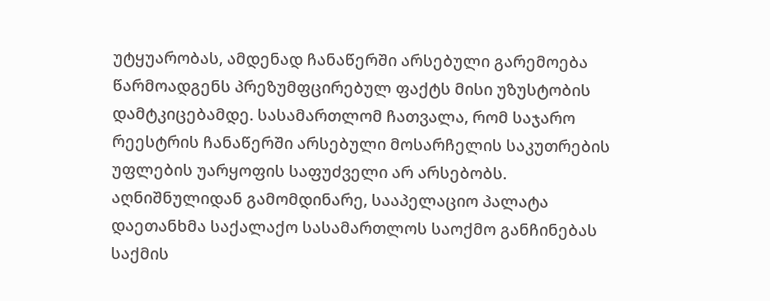უტყუარობას, ამდენად ჩანაწერში არსებული გარემოება წარმოადგენს პრეზუმფცირებულ ფაქტს მისი უზუსტობის დამტკიცებამდე. სასამართლომ ჩათვალა, რომ საჯარო რეესტრის ჩანაწერში არსებული მოსარჩელის საკუთრების უფლების უარყოფის საფუძველი არ არსებობს. აღნიშნულიდან გამომდინარე, სააპელაციო პალატა დაეთანხმა საქალაქო სასამართლოს საოქმო განჩინებას საქმის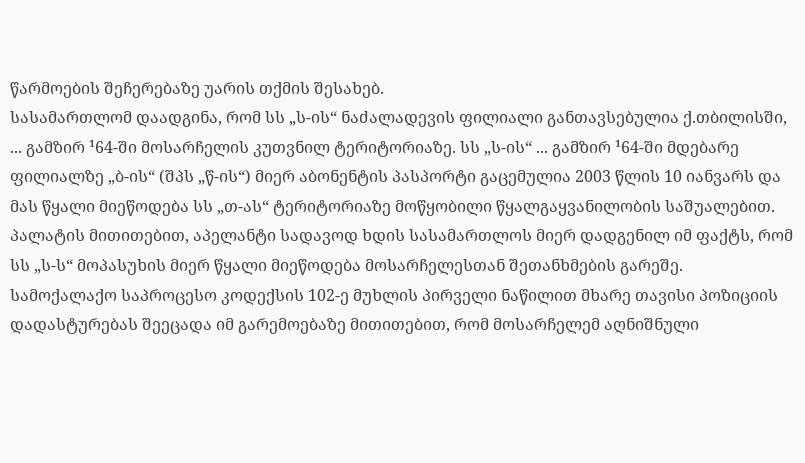წარმოების შეჩერებაზე უარის თქმის შესახებ.
სასამართლომ დაადგინა, რომ სს „ს-ის“ ნაძალადევის ფილიალი განთავსებულია ქ.თბილისში, ... გამზირ ¹64-ში მოსარჩელის კუთვნილ ტერიტორიაზე. სს „ს-ის“ ... გამზირ ¹64-ში მდებარე ფილიალზე „ბ-ის“ (შპს „წ-ის“) მიერ აბონენტის პასპორტი გაცემულია 2003 წლის 10 იანვარს და მას წყალი მიეწოდება სს „თ-ას“ ტერიტორიაზე მოწყობილი წყალგაყვანილობის საშუალებით. პალატის მითითებით, აპელანტი სადავოდ ხდის სასამართლოს მიერ დადგენილ იმ ფაქტს, რომ სს „ს-ს“ მოპასუხის მიერ წყალი მიეწოდება მოსარჩელესთან შეთანხმების გარეშე.
სამოქალაქო საპროცესო კოდექსის 102-ე მუხლის პირველი ნაწილით მხარე თავისი პოზიციის დადასტურებას შეეცადა იმ გარემოებაზე მითითებით, რომ მოსარჩელემ აღნიშნული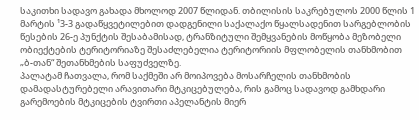საკითხი სადავო გახადა მხოლოდ 2007 წლიდან. თბილისის საკრებულოს 2000 წლის 1 მარტის ¹3-3 გადაწყვეტილებით დადგენილი საქალაქო წყალსადენით სარგებლობის წესების 26-ე პუნქტის შესაბამისად, ტრანზიტული შემყვანების მოწყობა მეზობელი ობიექტების ტერიტორიაზე შესაძლებელია ტერიტორიის მფლობელის თანხმობით „ბ-თან“ შეთანხმების საფუძველზე.
პალატამ ჩათვალა, რომ საქმეში არ მოიპოვება მოსარჩელის თანხმობის დამადასტურებელი არავითარი მტკიცებულება, რის გამოც სადავოდ გამხდარი გარემოების მტკიცების ტვირთი აპელანტის მიერ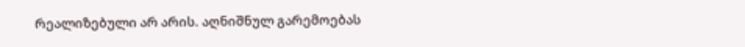რეალიზებული არ არის. აღნიშნულ გარემოებას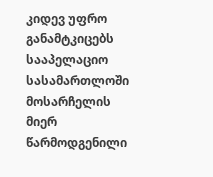კიდევ უფრო განამტკიცებს სააპელაციო სასამართლოში მოსარჩელის მიერ წარმოდგენილი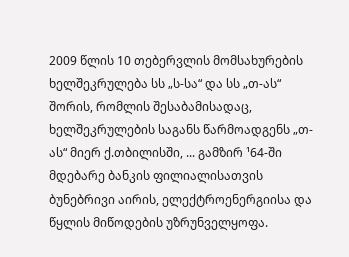2009 წლის 10 თებერვლის მომსახურების ხელშეკრულება სს „ს-სა“ და სს „თ-ას“ შორის, რომლის შესაბამისადაც, ხელშეკრულების საგანს წარმოადგენს „თ-ას“ მიერ ქ.თბილისში, ... გამზირ ¹64-ში მდებარე ბანკის ფილიალისათვის ბუნებრივი აირის, ელექტროენერგიისა და წყლის მიწოდების უზრუნველყოფა.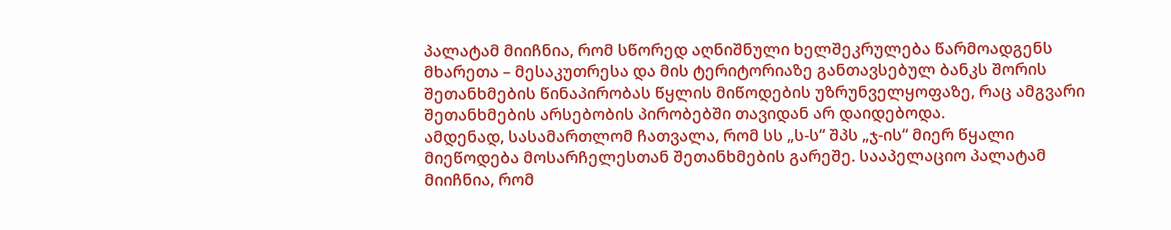პალატამ მიიჩნია, რომ სწორედ აღნიშნული ხელშეკრულება წარმოადგენს მხარეთა – მესაკუთრესა და მის ტერიტორიაზე განთავსებულ ბანკს შორის შეთანხმების წინაპირობას წყლის მიწოდების უზრუნველყოფაზე, რაც ამგვარი შეთანხმების არსებობის პირობებში თავიდან არ დაიდებოდა.
ამდენად, სასამართლომ ჩათვალა, რომ სს „ს-ს“ შპს „ჯ-ის“ მიერ წყალი მიეწოდება მოსარჩელესთან შეთანხმების გარეშე. სააპელაციო პალატამ მიიჩნია, რომ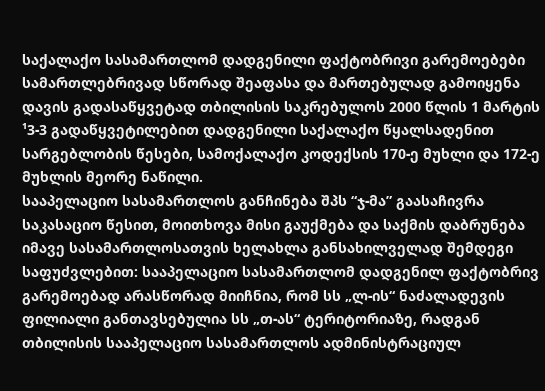საქალაქო სასამართლომ დადგენილი ფაქტობრივი გარემოებები სამართლებრივად სწორად შეაფასა და მართებულად გამოიყენა დავის გადასაწყვეტად თბილისის საკრებულოს 2000 წლის 1 მარტის ¹3-3 გადაწყვეტილებით დადგენილი საქალაქო წყალსადენით სარგებლობის წესები, სამოქალაქო კოდექსის 170-ე მუხლი და 172-ე მუხლის მეორე ნაწილი.
სააპელაციო სასამართლოს განჩინება შპს “ჯ-მა” გაასაჩივრა საკასაციო წესით, მოითხოვა მისი გაუქმება და საქმის დაბრუნება იმავე სასამართლოსათვის ხელახლა განსახილველად შემდეგი საფუძვლებით: სააპელაციო სასამართლომ დადგენილ ფაქტობრივ გარემოებად არასწორად მიიჩნია, რომ სს „ლ-ის“ ნაძალადევის ფილიალი განთავსებულია სს „თ-ას“ ტერიტორიაზე, რადგან თბილისის სააპელაციო სასამართლოს ადმინისტრაციულ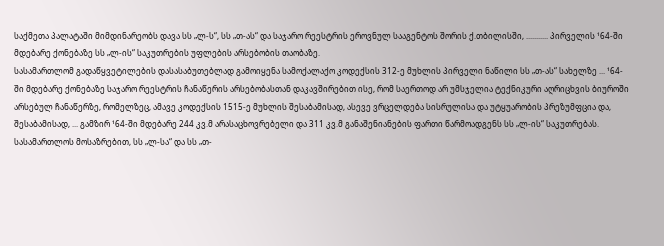საქმეთა პალატაში მიმდინარეობს დავა სს „ლ-ს“, სს „თ-ას“ და საჯარო რეესტრის ეროვნულ სააგენტოს შორის ქ.თბილისში, ........... პირველის ¹64-ში მდებარე ქონებაზე სს „ლ-ის“ საკუთრების უფლების არსებობის თაობაზე.
სასამართლომ გადაწყვეტილების დასასაბუთებლად გამოიყენა სამოქალაქო კოდექსის 312-ე მუხლის პირველი ნაწილი სს „თ-ას“ სახელზე ... ¹64-ში მდებარე ქონებაზე საჯარო რეესტრის ჩანაწერის არსებობასთან დაკავშირებით ისე, რომ საერთოდ არ უმსჯელია ტექნიკური აღრიცხვის ბიუროში არსებულ ჩანაწერზე, რომელზეც, ამავე კოდექსის 1515-ე მუხლის შესაბამისად, ასევე ვრცელდება სისრულისა და უტყუარობის პრეზუმფცია და, შესაბამისად, ... გამზირ ¹64-ში მდებარე 244 კვ.მ არასაცხოვრებელი და 311 კვ.მ განაშენიანების ფართი წარმოადგენს სს „ლ-ის“ საკუთრებას.
სასამართლოს მოსაზრებით, სს „ლ-სა“ და სს „თ-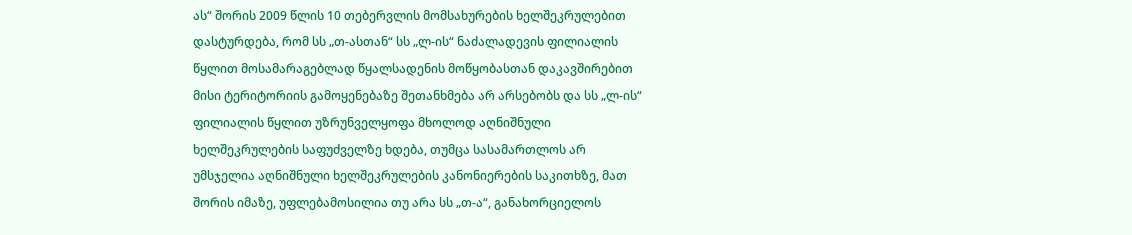ას“ შორის 2009 წლის 10 თებერვლის მომსახურების ხელშეკრულებით დასტურდება, რომ სს „თ-ასთან“ სს „ლ-ის“ ნაძალადევის ფილიალის წყლით მოსამარაგებლად წყალსადენის მოწყობასთან დაკავშირებით მისი ტერიტორიის გამოყენებაზე შეთანხმება არ არსებობს და სს „ლ-ის“ ფილიალის წყლით უზრუნველყოფა მხოლოდ აღნიშნული ხელშეკრულების საფუძველზე ხდება, თუმცა სასამართლოს არ უმსჯელია აღნიშნული ხელშეკრულების კანონიერების საკითხზე, მათ შორის იმაზე, უფლებამოსილია თუ არა სს „თ-ა“, განახორციელოს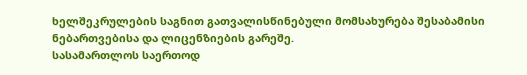ხელშეკრულების საგნით გათვალისწინებული მომსახურება შესაბამისი ნებართვებისა და ლიცენზიების გარეშე.
სასამართლოს საერთოდ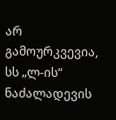არ გამოურკვევია, სს „ლ-ის“ ნაძალადევის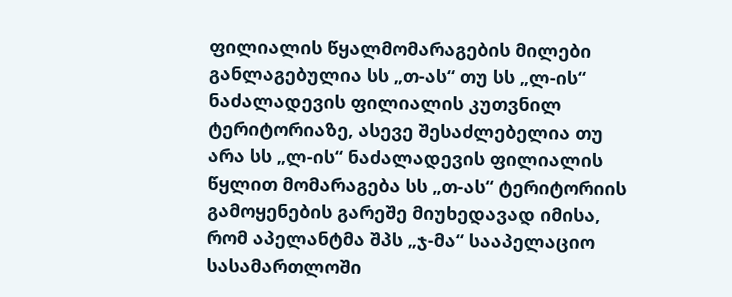ფილიალის წყალმომარაგების მილები განლაგებულია სს „თ-ას“ თუ სს „ლ-ის“ ნაძალადევის ფილიალის კუთვნილ ტერიტორიაზე, ასევე შესაძლებელია თუ არა სს „ლ-ის“ ნაძალადევის ფილიალის წყლით მომარაგება სს „თ-ას“ ტერიტორიის გამოყენების გარეშე მიუხედავად იმისა, რომ აპელანტმა შპს „ჯ-მა“ სააპელაციო სასამართლოში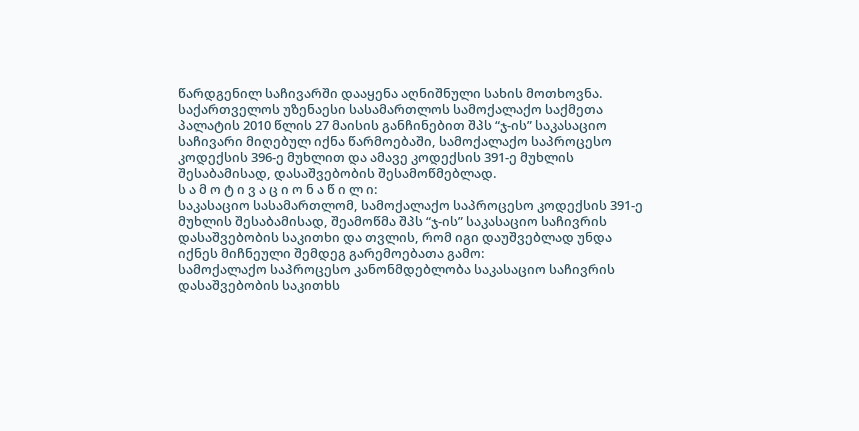წარდგენილ საჩივარში დააყენა აღნიშნული სახის მოთხოვნა.
საქართველოს უზენაესი სასამართლოს სამოქალაქო საქმეთა პალატის 2010 წლის 27 მაისის განჩინებით შპს “ჯ-ის” საკასაციო საჩივარი მიღებულ იქნა წარმოებაში, სამოქალაქო საპროცესო კოდექსის 396-ე მუხლით და ამავე კოდექსის 391-ე მუხლის შესაბამისად, დასაშვებობის შესამოწმებლად.
ს ა მ ო ტ ი ვ ა ც ი ო ნ ა წ ი ლ ი:
საკასაციო სასამართლომ, სამოქალაქო საპროცესო კოდექსის 391-ე მუხლის შესაბამისად, შეამოწმა შპს “ჯ-ის” საკასაციო საჩივრის დასაშვებობის საკითხი და თვლის, რომ იგი დაუშვებლად უნდა იქნეს მიჩნეული შემდეგ გარემოებათა გამო:
სამოქალაქო საპროცესო კანონმდებლობა საკასაციო საჩივრის დასაშვებობის საკითხს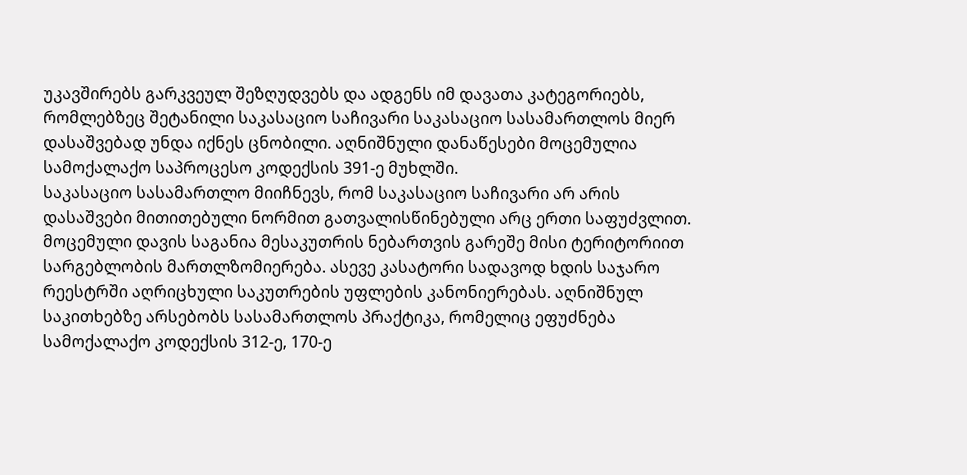უკავშირებს გარკვეულ შეზღუდვებს და ადგენს იმ დავათა კატეგორიებს, რომლებზეც შეტანილი საკასაციო საჩივარი საკასაციო სასამართლოს მიერ დასაშვებად უნდა იქნეს ცნობილი. აღნიშნული დანაწესები მოცემულია სამოქალაქო საპროცესო კოდექსის 391-ე მუხლში.
საკასაციო სასამართლო მიიჩნევს, რომ საკასაციო საჩივარი არ არის დასაშვები მითითებული ნორმით გათვალისწინებული არც ერთი საფუძვლით.
მოცემული დავის საგანია მესაკუთრის ნებართვის გარეშე მისი ტერიტორიით სარგებლობის მართლზომიერება. ასევე კასატორი სადავოდ ხდის საჯარო რეესტრში აღრიცხული საკუთრების უფლების კანონიერებას. აღნიშნულ საკითხებზე არსებობს სასამართლოს პრაქტიკა, რომელიც ეფუძნება სამოქალაქო კოდექსის 312-ე, 170-ე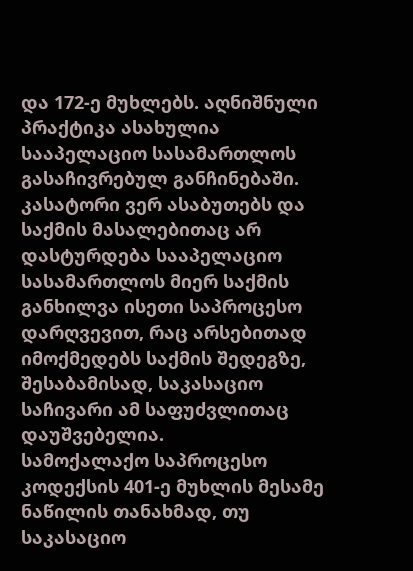და 172-ე მუხლებს. აღნიშნული პრაქტიკა ასახულია სააპელაციო სასამართლოს გასაჩივრებულ განჩინებაში.
კასატორი ვერ ასაბუთებს და საქმის მასალებითაც არ დასტურდება სააპელაციო სასამართლოს მიერ საქმის განხილვა ისეთი საპროცესო დარღვევით, რაც არსებითად იმოქმედებს საქმის შედეგზე, შესაბამისად, საკასაციო საჩივარი ამ საფუძვლითაც დაუშვებელია.
სამოქალაქო საპროცესო კოდექსის 401-ე მუხლის მესამე ნაწილის თანახმად, თუ საკასაციო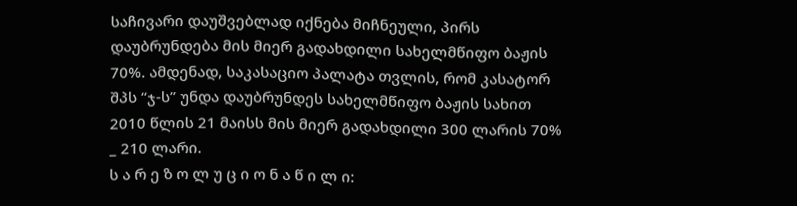საჩივარი დაუშვებლად იქნება მიჩნეული, პირს დაუბრუნდება მის მიერ გადახდილი სახელმწიფო ბაჟის 70%. ამდენად, საკასაციო პალატა თვლის, რომ კასატორ შპს “ჯ-ს” უნდა დაუბრუნდეს სახელმწიფო ბაჟის სახით 2010 წლის 21 მაისს მის მიერ გადახდილი 300 ლარის 70% _ 210 ლარი.
ს ა რ ე ზ ო ლ უ ც ი ო ნ ა წ ი ლ ი: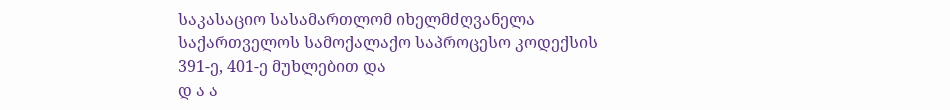საკასაციო სასამართლომ იხელმძღვანელა საქართველოს სამოქალაქო საპროცესო კოდექსის 391-ე, 401-ე მუხლებით და
დ ა ა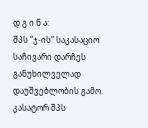დ გ ი ნ ა:
შპს “ჯ-ის” საკასაციო საჩივარი დარჩეს განუხილველად დაუშვებლობის გამო.
კასატორ შპს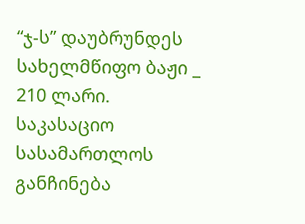“ჯ-ს” დაუბრუნდეს სახელმწიფო ბაჟი _ 210 ლარი.
საკასაციო სასამართლოს განჩინება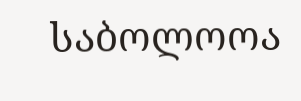საბოლოოა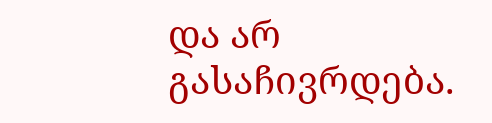და არ გასაჩივრდება.